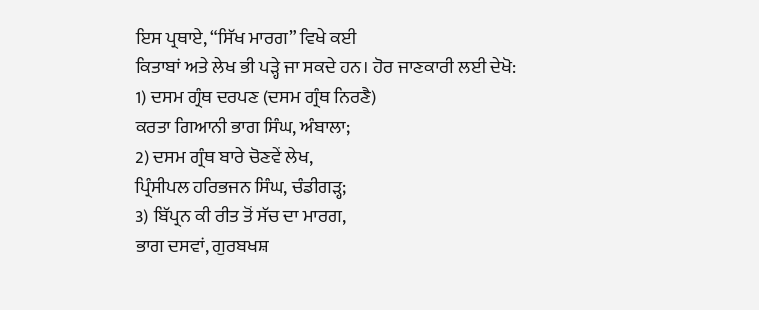ਇਸ ਪ੍ਰਥਾਏ, “ਸਿੱਖ ਮਾਰਗ” ਵਿਖੇ ਕਈ
ਕਿਤਾਬਾਂ ਅਤੇ ਲੇਖ ਭੀ ਪੜ੍ਹੇ ਜਾ ਸਕਦੇ ਹਨ। ਹੋਰ ਜਾਣਕਾਰੀ ਲਈ ਦੇਖੋ:
1) ਦਸਮ ਗ੍ਰੰਥ ਦਰਪਣ (ਦਸਮ ਗ੍ਰੰਥ ਨਿਰਣੈ)
ਕਰਤਾ ਗਿਆਨੀ ਭਾਗ ਸਿੰਘ, ਅੰਬਾਲਾ;
2) ਦਸਮ ਗ੍ਰੰਥ ਬਾਰੇ ਚੋਣਵੇਂ ਲੇਖ,
ਪ੍ਰਿੰਸੀਪਲ ਹਰਿਭਜਨ ਸਿੰਘ, ਚੰਡੀਗੜ੍ਹ;
3) ਬਿੱਪ੍ਰਨ ਕੀ ਰੀਤ ਤੋਂ ਸੱਚ ਦਾ ਮਾਰਗ,
ਭਾਗ ਦਸਵਾਂ, ਗੁਰਬਖਸ਼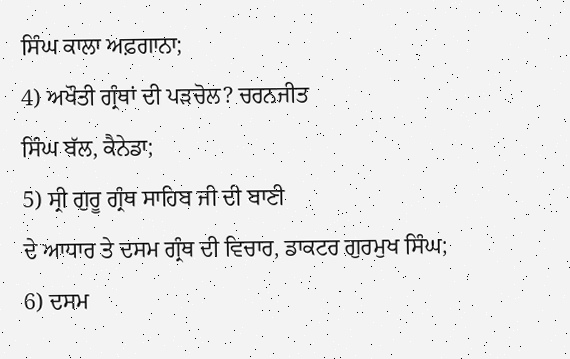ਸਿੰਘ ਕਾਲਾ ਅਫ਼ਗਾਨਾ;
4) ਅਖੌਤੀ ਗ੍ਰੰਥਾਂ ਦੀ ਪੜਚੋਲ? ਚਰਨਜੀਤ
ਸਿੰਘ ਬੱਲ, ਕੈਨੇਡਾ;
5) ਸ੍ਰੀ ਗੁਰੂ ਗ੍ਰੰਥ ਸਾਹਿਬ ਜੀ ਦੀ ਬਾਣੀ
ਦੇ ਆਧਾਰ ਤੇ ਦਸਮ ਗ੍ਰੰਥ ਦੀ ਵਿਚਾਰ, ਡਾਕਟਰ ਗੁਰਮੁਖ ਸਿੰਘ;
6) ਦਸਮ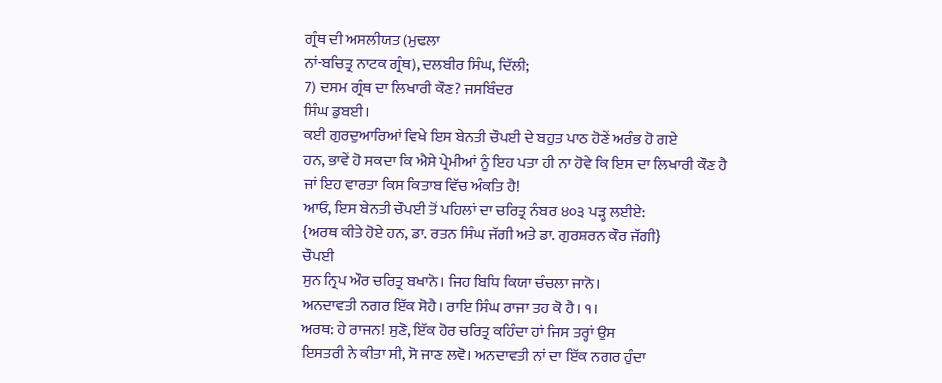ਗ੍ਰੰਥ ਦੀ ਅਸਲੀਯਤ (ਮੁਢਲਾ
ਨਾਂ-ਬਚਿਤ੍ਰ ਨਾਟਕ ਗ੍ਰੰਥ), ਦਲਬੀਰ ਸਿੰਘ, ਦਿੱਲੀ;
7) ਦਸਮ ਗ੍ਰੰਥ ਦਾ ਲਿਖਾਰੀ ਕੌਣ? ਜਸਬਿੰਦਰ
ਸਿੰਘ ਡੁਬਈ।
ਕਈ ਗੁਰਦੁਆਰਿਆਂ ਵਿਖੇ ਇਸ ਬੇਨਤੀ ਚੌਪਈ ਦੇ ਬਹੁਤ ਪਾਠ ਹੋਣੇਂ ਅਰੰਭ ਹੋ ਗਏ
ਹਨ, ਭਾਵੇਂ ਹੋ ਸਕਦਾ ਕਿ ਐਸੇ ਪ੍ਰੇਮੀਆਂ ਨੂੰ ਇਹ ਪਤਾ ਹੀ ਨਾ ਹੋਵੇ ਕਿ ਇਸ ਦਾ ਲਿਖਾਰੀ ਕੌਣ ਹੈ
ਜਾਂ ਇਹ ਵਾਰਤਾ ਕਿਸ ਕਿਤਾਬ ਵਿੱਚ ਅੰਕਤਿ ਹੈ!
ਆਓ, ਇਸ ਬੇਨਤੀ ਚੌਪਈ ਤੋਂ ਪਹਿਲਾਂ ਦਾ ਚਰਿਤ੍ਰ ਨੰਬਰ ੪੦੩ ਪੜ੍ਹ ਲਈਏ:
{ਅਰਥ ਕੀਤੇ ਹੋਏ ਹਨ, ਡਾ. ਰਤਨ ਸਿੰਘ ਜੱਗੀ ਅਤੇ ਡਾ. ਗੁਰਸ਼ਰਨ ਕੌਰ ਜੱਗੀ}
ਚੌਪਈ
ਸੁਨ ਨ੍ਰਿਪ ਔਰ ਚਰਿਤ੍ਰ ਬਖਾਨੋ। ਜਿਹ ਬਿਧਿ ਕਿਯਾ ਚੰਚਲਾ ਜਾਨੋ।
ਅਨਦਾਵਤੀ ਨਗਰ ਇੱਕ ਸੋਹੈ। ਰਾਇ ਸਿੰਘ ਰਾਜਾ ਤਹ ਕੋ ਹੈ। ੧।
ਅਰਥ: ਹੇ ਰਾਜਨ! ਸੁਣੋ, ਇੱਕ ਹੋਰ ਚਰਿਤ੍ਰ ਕਹਿੰਦਾ ਹਾਂ ਜਿਸ ਤਰ੍ਹਾਂ ਉਸ
ਇਸਤਰੀ ਨੇ ਕੀਤਾ ਸੀ, ਸੋ ਜਾਣ ਲਵੋ। ਅਨਦਾਵਤੀ ਨਾਂ ਦਾ ਇੱਕ ਨਗਰ ਹੁੰਦਾ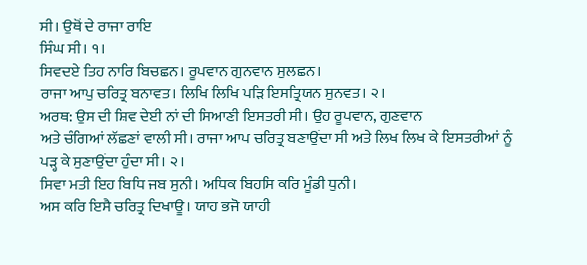ਸੀ। ਉਥੋਂ ਦੇ ਰਾਜਾ ਰਾਇ
ਸਿੰਘ ਸੀ। ੧।
ਸਿਵਦਏ ਤਿਹ ਨਾਰਿ ਬਿਚਛਨ। ਰੂਪਵਾਨ ਗੁਨਵਾਨ ਸੁਲਛਨ।
ਰਾਜਾ ਆਪੁ ਚਰਿਤ੍ਰ ਬਨਾਵਤ। ਲਿਖਿ ਲਿਖਿ ਪੜਿ ਇਸਤ੍ਰਿਯਨ ਸੁਨਵਤ। ੨।
ਅਰਥ: ਉਸ ਦੀ ਸ਼ਿਵ ਦੇਈ ਨਾਂ ਦੀ ਸਿਆਣੀ ਇਸਤਰੀ ਸੀ। ਉਹ ਰੂਪਵਾਨ, ਗੁਣਵਾਨ
ਅਤੇ ਚੰਗਿਆਂ ਲੱਛਣਾਂ ਵਾਲੀ ਸੀ। ਰਾਜਾ ਆਪ ਚਰਿਤ੍ਰ ਬਣਾਉਂਦਾ ਸੀ ਅਤੇ ਲਿਖ ਲਿਖ ਕੇ ਇਸਤਰੀਆਂ ਨੂੰ
ਪੜ੍ਹ ਕੇ ਸੁਣਾਉਂਦਾ ਹੁੰਦਾ ਸੀ। ੨।
ਸਿਵਾ ਮਤੀ ਇਹ ਬਿਧਿ ਜਬ ਸੁਨੀ। ਅਧਿਕ ਬਿਹਸਿ ਕਰਿ ਮੂੰਡੀ ਧੁਨੀ।
ਅਸ ਕਰਿ ਇਸੈ ਚਰਿਤ੍ਰ ਦਿਖਾਊ। ਯਾਹ ਭਜੋ ਯਾਹੀ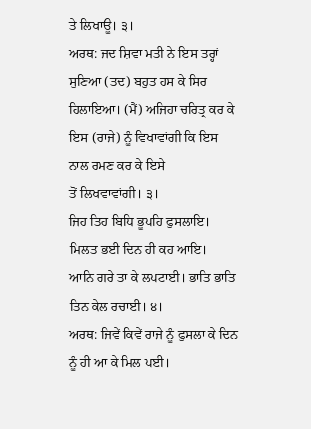ਤੇ ਲਿਖਾਊ। ੩।
ਅਰਥ: ਜਦ ਸ਼ਿਵਾ ਮਤੀ ਨੇ ਇਸ ਤਰ੍ਹਾਂ ਸੁਣਿਆ (ਤਦ) ਬਹੁਤ ਹਸ ਕੇ ਸਿਰ
ਹਿਲਾਇਆ। (ਮੈਂ) ਅਜਿਹਾ ਚਰਿਤ੍ਰ ਕਰ ਕੇ ਇਸ (ਰਾਜੇ) ਨੂੰ ਵਿਖਾਵਾਂਗੀ ਕਿ ਇਸ ਨਾਲ ਰਮਣ ਕਰ ਕੇ ਇਸੇ
ਤੋਂ ਲਿਖਵਾਵਾਂਗੀ। ੩।
ਜਿਹ ਤਿਹ ਬਿਧਿ ਭੂਪਹਿ ਫੁਸਲਾਇ। ਮਿਲਤ ਭਈ ਦਿਨ ਹੀ ਕਹ ਆਇ।
ਆਨਿ ਗਰੇ ਤਾ ਕੇ ਲਪਟਾਈ। ਭਾਤਿ ਭਾਤਿ ਤਿਨ ਕੇਲ ਰਚਾਈ। ੪।
ਅਰਥ: ਜਿਵੇਂ ਕਿਵੇਂ ਰਾਜੇ ਨੂੰ ਫੁਸਲਾ ਕੇ ਦਿਨ ਨੂੰ ਹੀ ਆ ਕੇ ਮਿਲ ਪਈ।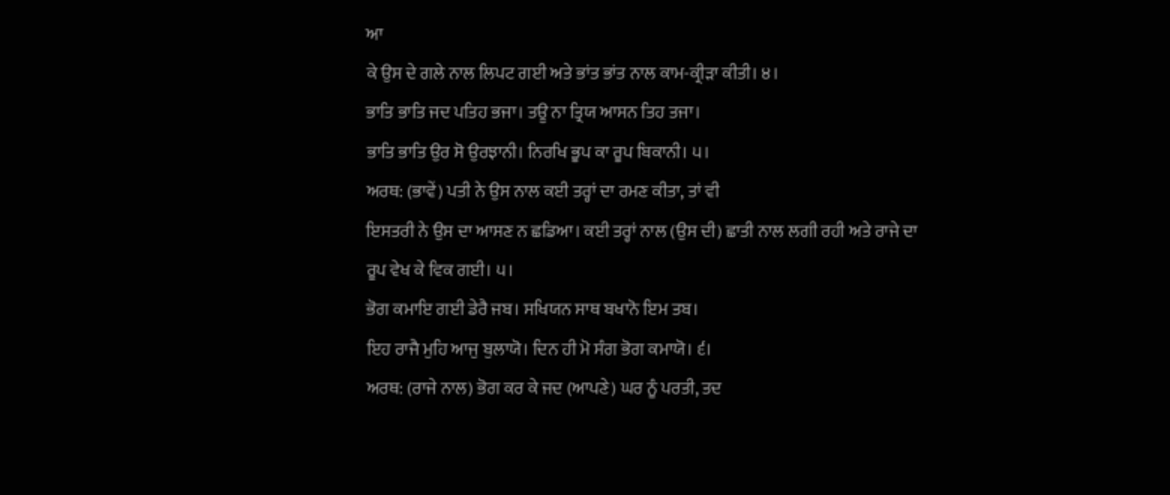ਆ
ਕੇ ਉਸ ਦੇ ਗਲੇ ਨਾਲ ਲਿਪਟ ਗਈ ਅਤੇ ਭਾਂਤ ਭਾਂਤ ਨਾਲ ਕਾਮ-ਕ੍ਰੀੜਾ ਕੀਤੀ। ੪।
ਭਾਤਿ ਭਾਤਿ ਜਦ ਪਤਿਹ ਭਜਾ। ਤਊ ਨਾ ਤ੍ਰਿਯ ਆਸਨ ਤਿਹ ਤਜਾ।
ਭਾਤਿ ਭਾਤਿ ਉਰ ਸੋ ਉਰਝਾਨੀ। ਨਿਰਖਿ ਭੂਪ ਕਾ ਰੂਪ ਬਿਕਾਨੀ। ੫।
ਅਰਥ: (ਭਾਵੇਂ) ਪਤੀ ਨੇ ਉਸ ਨਾਲ ਕਈ ਤਰ੍ਹਾਂ ਦਾ ਰਮਣ ਕੀਤਾ, ਤਾਂ ਵੀ
ਇਸਤਰੀ ਨੇ ਉਸ ਦਾ ਆਸਣ ਨ ਛਡਿਆ। ਕਈ ਤਰ੍ਹਾਂ ਨਾਲ (ਉਸ ਦੀ) ਛਾਤੀ ਨਾਲ ਲਗੀ ਰਹੀ ਅਤੇ ਰਾਜੇ ਦਾ
ਰੂਪ ਵੇਖ ਕੇ ਵਿਕ ਗਈ। ੫।
ਭੋਗ ਕਮਾਇ ਗਈ ਡੇਰੈ ਜਬ। ਸਖਿਯਨ ਸਾਥ ਬਖਾਨੋ ਇਮ ਤਬ।
ਇਹ ਰਾਜੈ ਮੁਹਿ ਆਜੁ ਬੁਲਾਯੋ। ਦਿਨ ਹੀ ਮੋ ਸੰਗ ਭੋਗ ਕਮਾਯੋ। ੬।
ਅਰਥ: (ਰਾਜੇ ਨਾਲ) ਭੋਗ ਕਰ ਕੇ ਜਦ (ਆਪਣੇ) ਘਰ ਨੂੰ ਪਰਤੀ, ਤਦ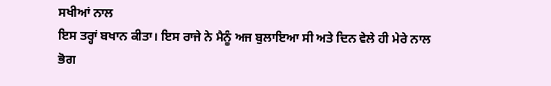ਸਖੀਆਂ ਨਾਲ
ਇਸ ਤਰ੍ਹਾਂ ਬਖਾਨ ਕੀਤਾ। ਇਸ ਰਾਜੇ ਨੇ ਮੈਨੂੰ ਅਜ ਬੁਲਾਇਆ ਸੀ ਅਤੇ ਦਿਨ ਵੇਲੇ ਹੀ ਮੇਰੇ ਨਾਲ ਭੋਗ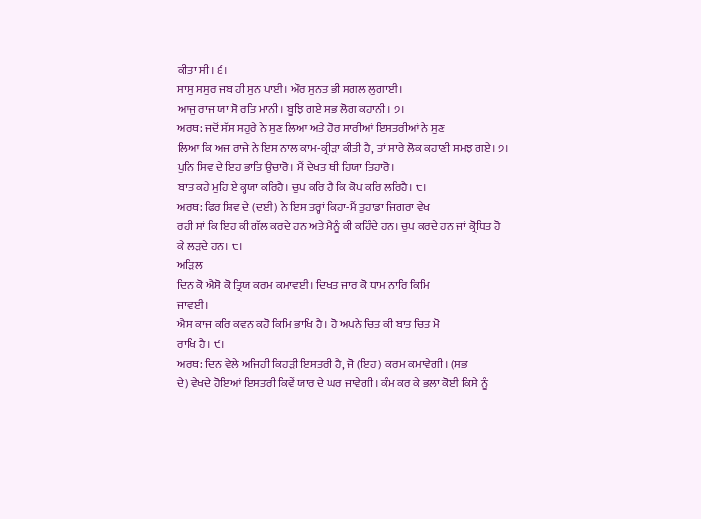ਕੀਤਾ ਸੀ। ੬।
ਸਾਸੁ ਸਸੁਰ ਜਬ ਹੀ ਸੁਨ ਪਾਈ। ਔਰ ਸੁਨਤ ਭੀ ਸਗਲ ਲੁਗਾਈ।
ਆਜੁ ਰਾਜ ਯਾ ਸੋ ਰਤਿ ਮਾਨੀ। ਬੂਝਿ ਗਏ ਸਭ ਲੋਗ ਕਹਾਨੀ। ੭।
ਅਰਥ: ਜਦੋਂ ਸੱਸ ਸਹੁਰੇ ਨੇ ਸੁਣ ਲਿਆ ਅਤੇ ਹੋਰ ਸਾਰੀਆਂ ਇਸਤਰੀਆਂ ਨੇ ਸੁਣ
ਲਿਆ ਕਿ ਅਜ ਰਾਜੇ ਨੇ ਇਸ ਨਾਲ ਕਾਮ-ਕ੍ਰੀੜਾ ਕੀਤੀ ਹੈ, ਤਾਂ ਸਾਰੇ ਲੋਕ ਕਹਾਣੀ ਸਮਝ ਗਏ। ੭।
ਪੁਨਿ ਸਿਵ ਦੇ ਇਹ ਭਾਤਿ ਉਚਾਰੋ। ਮੈਂ ਦੇਖਤ ਥੀ ਹਿਯਾ ਤਿਹਾਰੋ।
ਬਾਤ ਕਹੇ ਮੁਹਿ ਏ ਕ੍ਹਯਾ ਕਰਿਹੈ। ਚੁਪ ਕਰਿ ਹੈ ਕਿ ਕੋਪ ਕਰਿ ਲਰਿਹੈ। ੮।
ਅਰਥ: ਫਿਰ ਸ਼ਿਵ ਦੇ (ਦਈ) ਨੇ ਇਸ ਤਰ੍ਹਾਂ ਕਿਹਾ-ਮੈਂ ਤੁਹਾਡਾ ਜਿਗਰਾ ਵੇਖ
ਰਹੀ ਸਾਂ ਕਿ ਇਹ ਕੀ ਗੱਲ ਕਰਦੇ ਹਨ ਅਤੇ ਮੈਨੂੰ ਕੀ ਕਹਿੰਦੇ ਹਨ। ਚੁਪ ਕਰਦੇ ਹਨ ਜਾਂ ਕ੍ਰੋਧਿਤ ਹੋ
ਕੇ ਲੜਦੇ ਹਨ। ੮।
ਅੜਿਲ
ਦਿਨ ਕੋ ਐਸੋ ਕੋ ਤ੍ਰਿਯ ਕਰਮ ਕਮਾਵਈ। ਦਿਖਤ ਜਾਰ ਕੋ ਧਾਮ ਨਾਰਿ ਕਿਮਿ
ਜਾਵਈ।
ਐਸ ਕਾਜ ਕਰਿ ਕਵਨ ਕਹੋ ਕਿਮਿ ਭਾਖਿ ਹੈ। ਹੋ ਅਪਨੇ ਚਿਤ ਕੀ ਬਾਤ ਚਿਤ ਮੋ
ਰਾਖਿ ਹੈ। ੯।
ਅਰਥ: ਦਿਨ ਵੇਲੇ ਅਜਿਹੀ ਕਿਹੜੀ ਇਸਤਰੀ ਹੈ, ਜੋ (ਇਹ) ਕਰਮ ਕਮਾਵੇਗੀ। (ਸਭ
ਦੇ) ਵੇਖਦੇ ਹੋਇਆਂ ਇਸਤਰੀ ਕਿਵੇਂ ਯਾਰ ਦੇ ਘਰ ਜਾਵੇਗੀ। ਕੰਮ ਕਰ ਕੇ ਭਲਾ ਕੋਈ ਕਿਸੇ ਨੂੰ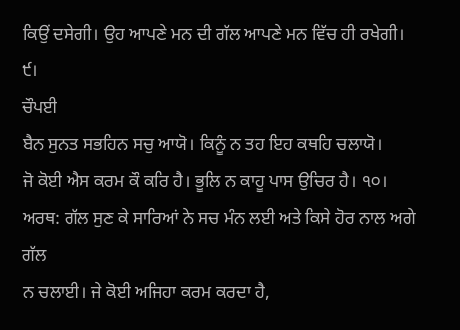ਕਿਉਂ ਦਸੇਗੀ। ਉਹ ਆਪਣੇ ਮਨ ਦੀ ਗੱਲ ਆਪਣੇ ਮਨ ਵਿੱਚ ਹੀ ਰਖੇਗੀ। ੯।
ਚੌਪਈ
ਬੈਨ ਸੁਨਤ ਸਭਹਿਨ ਸਚੁ ਆਯੋ। ਕਿਨੂੰ ਨ ਤਹ ਇਹ ਕਥਹਿ ਚਲਾਯੋ।
ਜੋ ਕੋਈ ਐਸ ਕਰਮ ਕੌ ਕਰਿ ਹੈ। ਭੂਲਿ ਨ ਕਾਹੂ ਪਾਸ ਉਚਿਰ ਹੈ। ੧੦।
ਅਰਥ: ਗੱਲ ਸੁਣ ਕੇ ਸਾਰਿਆਂ ਨੇ ਸਚ ਮੰਨ ਲਈ ਅਤੇ ਕਿਸੇ ਹੋਰ ਨਾਲ ਅਗੇ ਗੱਲ
ਨ ਚਲਾਈ। ਜੇ ਕੋਈ ਅਜਿਹਾ ਕਰਮ ਕਰਦਾ ਹੈ,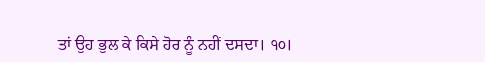ਤਾਂ ਉਹ ਭੁਲ ਕੇ ਕਿਸੇ ਹੋਰ ਨੂੰ ਨਹੀਂ ਦਸਦਾ। ੧੦।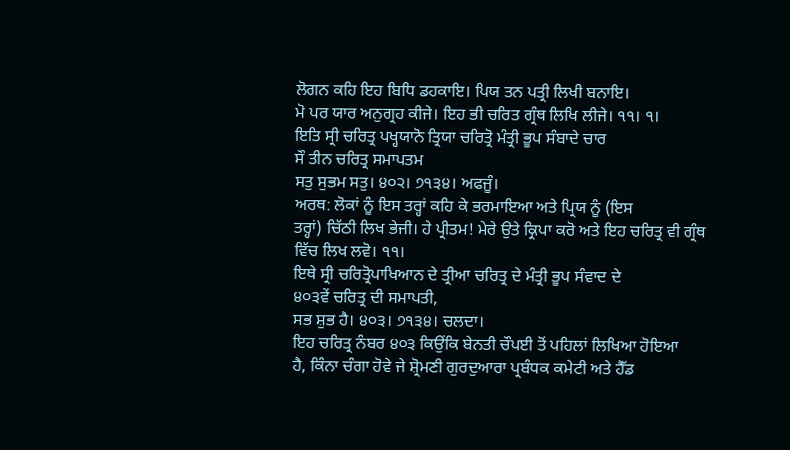ਲੋਗਨ ਕਹਿ ਇਹ ਬਿਧਿ ਡਹਕਾਇ। ਪਿਯ ਤਨ ਪਤ੍ਰੀ ਲਿਖੀ ਬਨਾਇ।
ਮੋ ਪਰ ਯਾਰ ਅਨੁਗ੍ਰਹ ਕੀਜੇ। ਇਹ ਭੀ ਚਰਿਤ ਗ੍ਰੰਥ ਲਿਖਿ ਲੀਜੇ। ੧੧। ੧।
ਇਤਿ ਸ੍ਰੀ ਚਰਿਤ੍ਰ ਪਖ੍ਹਯਾਨੋ ਤ੍ਰਿਯਾ ਚਰਿਤ੍ਰੋ ਮੰਤ੍ਰੀ ਭੂਪ ਸੰਬਾਦੇ ਚਾਰ
ਸੌ ਤੀਨ ਚਰਿਤ੍ਰ ਸਮਾਪਤਮ
ਸਤੁ ਸੁਭਮ ਸਤੁ। ੪੦੨। ੭੧੩੪। ਅਫਜੂੰ।
ਅਰਥ: ਲੋਕਾਂ ਨੂੰ ਇਸ ਤਰ੍ਹਾਂ ਕਹਿ ਕੇ ਭਰਮਾਇਆ ਅਤੇ ਪ੍ਰਿਯ ਨੂੰ (ਇਸ
ਤਰ੍ਹਾਂ) ਚਿੱਠੀ ਲਿਖ ਭੇਜੀ। ਹੇ ਪ੍ਰੀਤਮ! ਮੇਰੇ ਉਤੇ ਕ੍ਰਿਪਾ ਕਰੋ ਅਤੇ ਇਹ ਚਰਿਤ੍ਰ ਵੀ ਗ੍ਰੰਥ
ਵਿੱਚ ਲਿਖ ਲਵੋ। ੧੧।
ਇਥੇ ਸ੍ਰੀ ਚਰਿਤ੍ਰੋਪਾਖਿਆਨ ਦੇ ਤ੍ਰੀਆ ਚਰਿਤ੍ਰ ਦੇ ਮੰਤ੍ਰੀ ਭੂਪ ਸੰਵਾਦ ਦੇ
੪੦੩ਵੇਂ ਚਰਿਤ੍ਰ ਦੀ ਸਮਾਪਤੀ,
ਸਭ ਸ਼ੁਭ ਹੈ। ੪੦੩। ੭੧੩੪। ਚਲਦਾ।
ਇਹ ਚਰਿਤ੍ਰ ਨੰਬਰ ੪੦੩ ਕਿਉਂਕਿ ਬੇਨਤੀ ਚੌਪਈ ਤੋਂ ਪਹਿਲਾਂ ਲਿਖਿਆ ਹੋਇਆ
ਹੈ, ਕਿੰਨਾ ਚੰਗਾ ਹੋਵੇ ਜੇ ਸ਼੍ਰੋਮਣੀ ਗੁਰਦੁਆਰਾ ਪ੍ਰਬੰਧਕ ਕਮੇਟੀ ਅਤੇ ਹੈੱਡ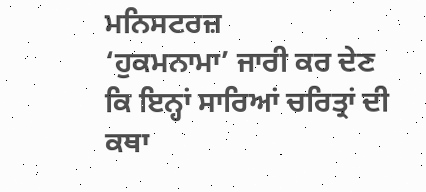ਮਨਿਸਟਰਜ਼
‘ਹੁਕਮਨਾਮਾ’ ਜਾਰੀ ਕਰ ਦੇਣ ਕਿ ਇਨ੍ਹਾਂ ਸਾਰਿਆਂ ਚਰਿਤ੍ਰਾਂ ਦੀ ਕਥਾ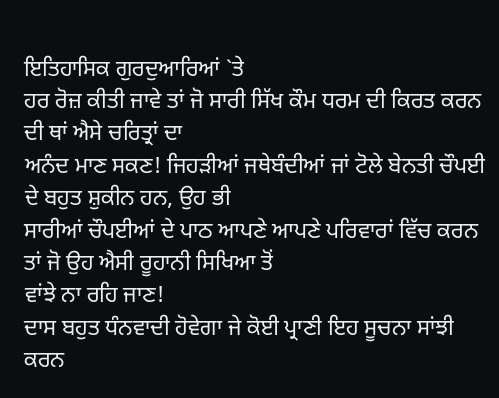ਇਤਿਹਾਸਿਕ ਗੁਰਦੁਆਰਿਆਂ `ਤੇ
ਹਰ ਰੋਜ਼ ਕੀਤੀ ਜਾਵੇ ਤਾਂ ਜੋ ਸਾਰੀ ਸਿੱਖ ਕੌਮ ਧਰਮ ਦੀ ਕਿਰਤ ਕਰਨ ਦੀ ਥਾਂ ਐਸੇ ਚਰਿਤ੍ਰਾਂ ਦਾ
ਅਨੰਦ ਮਾਣ ਸਕਣ! ਜਿਹੜੀਆਂ ਜਥੇਬੰਦੀਆਂ ਜਾਂ ਟੋਲੇ ਬੇਨਤੀ ਚੌਪਈ ਦੇ ਬਹੁਤ ਸ਼ੁਕੀਨ ਹਨ, ਉਹ ਭੀ
ਸਾਰੀਆਂ ਚੌਪਈਆਂ ਦੇ ਪਾਠ ਆਪਣੇ ਆਪਣੇ ਪਰਿਵਾਰਾਂ ਵਿੱਚ ਕਰਨ ਤਾਂ ਜੋ ਉਹ ਐਸੀ ਰੂਹਾਨੀ ਸਿਖਿਆ ਤੋਂ
ਵਾਂਝੇ ਨਾ ਰਹਿ ਜਾਣ!
ਦਾਸ ਬਹੁਤ ਧੰਨਵਾਦੀ ਹੋਵੇਗਾ ਜੇ ਕੋਈ ਪ੍ਰਾਣੀ ਇਹ ਸੂਚਨਾ ਸਾਂਝੀ ਕਰਨ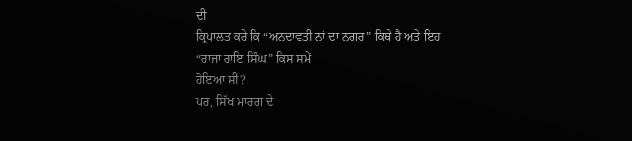ਦੀ
ਕ੍ਰਿਪਾਲਤ ਕਰੇ ਕਿ “ਅਨਦਾਵਤੀ ਨਾਂ ਦਾ ਨਗਰ” ਕਿਥੇ ਹੈ ਅਤੇ ਇਹ “ਰਾਜਾ ਰਾਇ ਸਿੰਘ” ਕਿਸ ਸਮੇਂ
ਹੋਇਆ ਸੀ?
ਪਰ, ਸਿੱਖ ਮਾਰਗ ਦੇ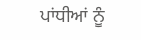ਪਾਂਧੀਆਂ ਨੂੰ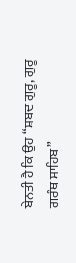ਬੇਨਤੀ ਹੈ ਕਿ ਉਹ “ਸ਼ਬਦ ਗੁਰੂ, ਗੁਰੂ
ਗਰੰਥ ਸਾਹਿਬ”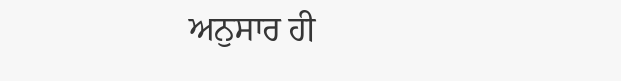ਅਨੁਸਾਰ ਹੀ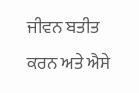ਜੀਵਨ ਬਤੀਤ ਕਰਨ ਅਤੇ ਐਸੇ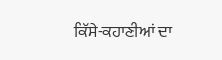ਕਿੱਸੇ-ਕਹਾਣੀਆਂ ਦਾ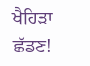ਖੈਹਿੜਾ ਛੱਡਣ!